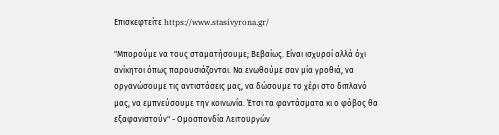Επισκεφτείτε https://www.stasivyrona.gr/

"Μπορούμε να τους σταματήσουμε; Βεβαίως. Είναι ισχυροί αλλά όχι ανίκητοι όπως παρουσιάζονται. Να ενωθούμε σαν μία γροθιά, να οργανώσουμε τις αντιστάσεις μας, να δώσουμε το χέρι στο διπλανό μας, να εμπνεύσουμε την κοινωνία. Έτσι τα φαντάσματα κι ο φόβος θα εξαφανιστούν" - Ομοσπονδία Λειτουργών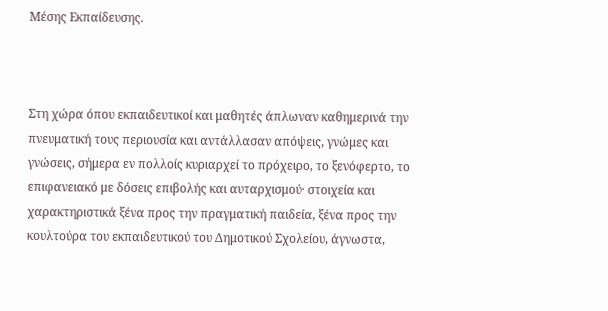Μέσης Εκπαίδευσης.



Στη χώρα όπου εκπαιδευτικοί και μαθητές άπλωναν καθημερινά την πνευματική τους περιουσία και αντάλλασαν απόψεις, γνώμες και γνώσεις, σήμερα εν πολλοίς κυριαρχεί το πρόχειρο, το ξενόφερτο, το επιφανειακό με δόσεις επιβολής και αυταρχισμού· στοιχεία και χαρακτηριστικά ξένα προς την πραγματική παιδεία, ξένα προς την κουλτούρα του εκπαιδευτικού του Δημοτικού Σχολείου, άγνωστα,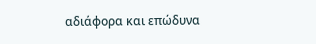αδιάφορα και επώδυνα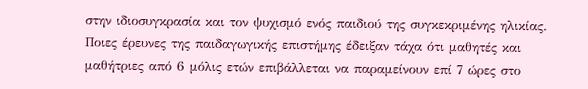στην ιδιοσυγκρασία και τον ψυχισμό ενός παιδιού της συγκεκριμένης ηλικίας.
Ποιες έρευνες της παιδαγωγικής επιστήμης έδειξαν τάχα ότι μαθητές και μαθήτριες από 6 μόλις ετών επιβάλλεται να παραμείνουν επί 7 ώρες στο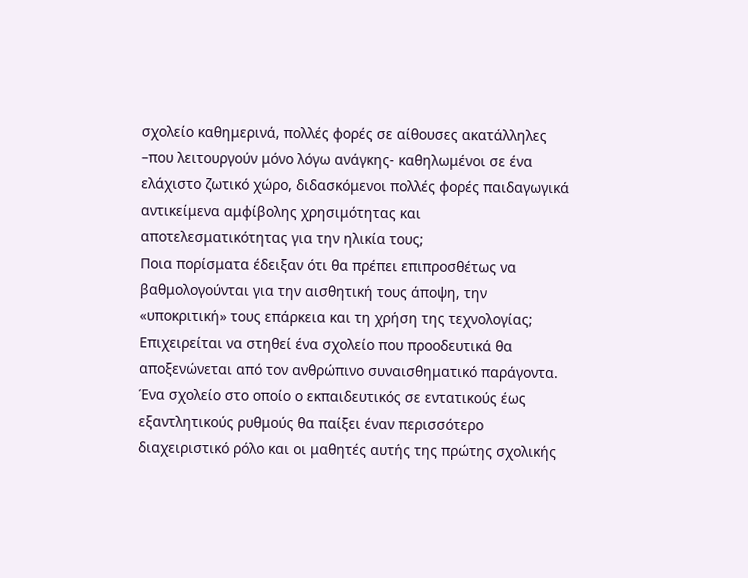σχολείο καθημερινά, πολλές φορές σε αίθουσες ακατάλληλες –που λειτουργούν μόνο λόγω ανάγκης- καθηλωμένοι σε ένα ελάχιστο ζωτικό χώρο, διδασκόμενοι πολλές φορές παιδαγωγικά αντικείμενα αμφίβολης χρησιμότητας και αποτελεσματικότητας για την ηλικία τους;
Ποια πορίσματα έδειξαν ότι θα πρέπει επιπροσθέτως να βαθμολογούνται για την αισθητική τους άποψη, την «υποκριτική» τους επάρκεια και τη χρήση της τεχνολογίας;
Επιχειρείται να στηθεί ένα σχολείο που προοδευτικά θα αποξενώνεται από τον ανθρώπινο συναισθηματικό παράγοντα. Ένα σχολείο στο οποίο ο εκπαιδευτικός σε εντατικούς έως εξαντλητικούς ρυθμούς θα παίξει έναν περισσότερο διαχειριστικό ρόλο και οι μαθητές αυτής της πρώτης σχολικής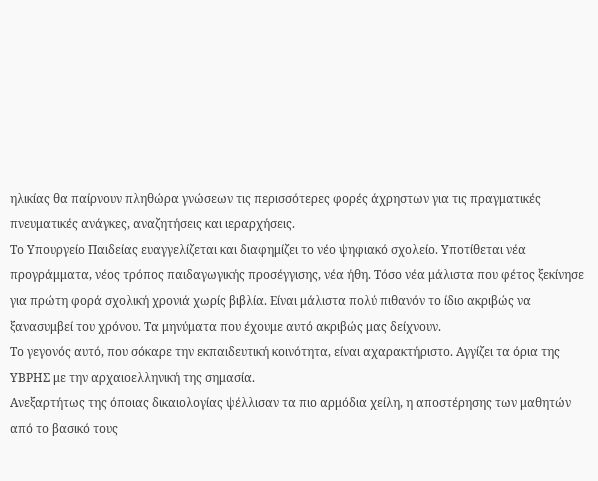ηλικίας θα παίρνουν πληθώρα γνώσεων τις περισσότερες φορές άχρηστων για τις πραγματικές πνευματικές ανάγκες, αναζητήσεις και ιεραρχήσεις.
Το Υπουργείο Παιδείας ευαγγελίζεται και διαφημίζει το νέο ψηφιακό σχολείο. Υποτίθεται νέα προγράμματα, νέος τρόπος παιδαγωγικής προσέγγισης, νέα ήθη. Τόσο νέα μάλιστα που φέτος ξεκίνησε για πρώτη φορά σχολική χρονιά χωρίς βιβλία. Είναι μάλιστα πολύ πιθανόν το ίδιο ακριβώς να ξανασυμβεί του χρόνου. Τα μηνύματα που έχουμε αυτό ακριβώς μας δείχνουν.
Το γεγονός αυτό, που σόκαρε την εκπαιδευτική κοινότητα, είναι αχαρακτήριστο. Αγγίζει τα όρια της ΥΒΡΗΣ με την αρχαιοελληνική της σημασία.
Ανεξαρτήτως της όποιας δικαιολογίας ψέλλισαν τα πιο αρμόδια χείλη, η αποστέρησης των μαθητών από το βασικό τους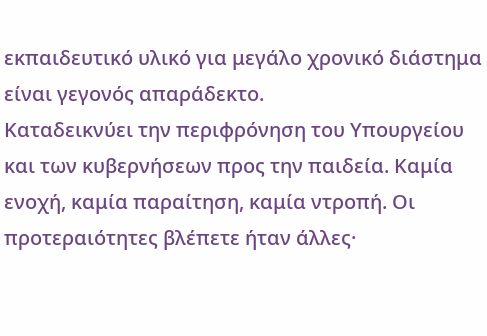εκπαιδευτικό υλικό για μεγάλο χρονικό διάστημα είναι γεγονός απαράδεκτο.
Καταδεικνύει την περιφρόνηση του Υπουργείου και των κυβερνήσεων προς την παιδεία. Καμία ενοχή, καμία παραίτηση, καμία ντροπή. Οι προτεραιότητες βλέπετε ήταν άλλες·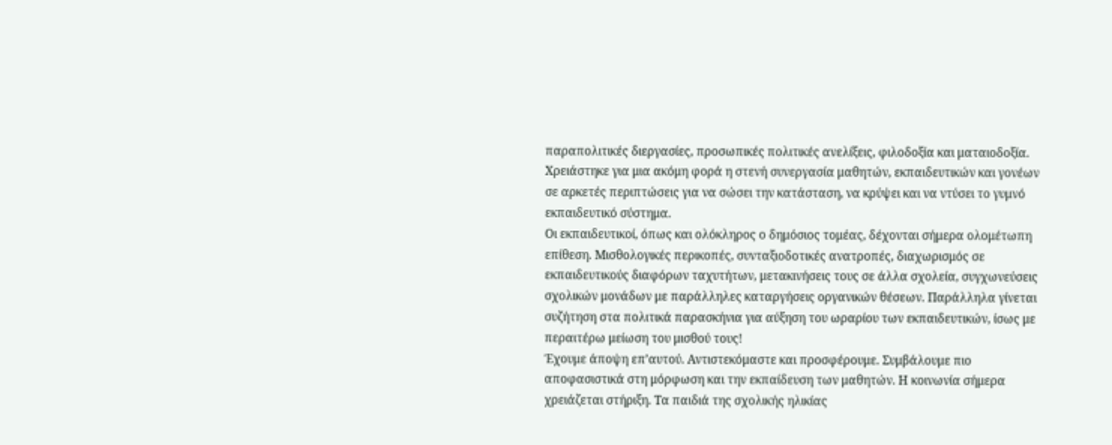παραπολιτικές διεργασίες, προσωπικές πολιτικές ανελίξεις, φιλοδοξία και ματαιοδοξία.
Χρειάστηκε για μια ακόμη φορά η στενή συνεργασία μαθητών, εκπαιδευτικών και γονέων σε αρκετές περιπτώσεις για να σώσει την κατάσταση, να κρύψει και να ντύσει το γυμνό εκπαιδευτικό σύστημα.
Οι εκπαιδευτικοί, όπως και ολόκληρος ο δημόσιος τομέας, δέχονται σήμερα ολομέτωπη επίθεση. Μισθολογικές περικοπές, συνταξιοδοτικές ανατροπές, διαχωρισμός σε εκπαιδευτικούς διαφόρων ταχυτήτων, μετακινήσεις τους σε άλλα σχολεία, συγχωνεύσεις σχολικών μονάδων με παράλληλες καταργήσεις οργανικών θέσεων. Παράλληλα γίνεται συζήτηση στα πολιτικά παρασκήνια για αύξηση του ωραρίου των εκπαιδευτικών, ίσως με περαιτέρω μείωση του μισθού τους!
Έχουμε άποψη επ’αυτού. Αντιστεκόμαστε και προσφέρουμε. Συμβάλουμε πιο αποφασιστικά στη μόρφωση και την εκπαίδευση των μαθητών. Η κοινωνία σήμερα χρειάζεται στήριξη. Τα παιδιά της σχολικής ηλικίας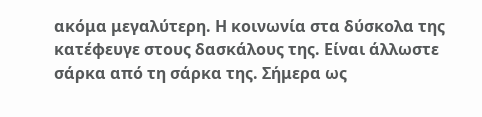ακόμα μεγαλύτερη. Η κοινωνία στα δύσκολα της κατέφευγε στους δασκάλους της. Είναι άλλωστε σάρκα από τη σάρκα της. Σήμερα ως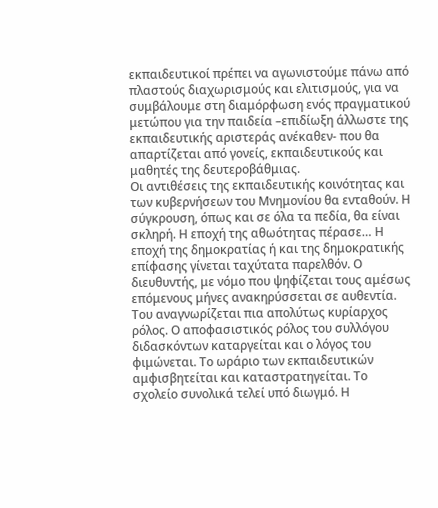εκπαιδευτικοί πρέπει να αγωνιστούμε πάνω από πλαστούς διαχωρισμούς και ελιτισμούς, για να συμβάλουμε στη διαμόρφωση ενός πραγματικού μετώπου για την παιδεία –επιδίωξη άλλωστε της εκπαιδευτικής αριστεράς ανέκαθεν- που θα απαρτίζεται από γονείς, εκπαιδευτικούς και μαθητές της δευτεροβάθμιας.
Οι αντιθέσεις της εκπαιδευτικής κοινότητας και των κυβερνήσεων του Μνημονίου θα ενταθούν. Η σύγκρουση, όπως και σε όλα τα πεδία, θα είναι σκληρή. Η εποχή της αθωότητας πέρασε… Η εποχή της δημοκρατίας ή και της δημοκρατικής επίφασης γίνεται ταχύτατα παρελθόν. Ο διευθυντής, με νόμο που ψηφίζεται τους αμέσως επόμενους μήνες ανακηρύσσεται σε αυθεντία. Του αναγνωρίζεται πια απολύτως κυρίαρχος ρόλος. Ο αποφασιστικός ρόλος του συλλόγου διδασκόντων καταργείται και ο λόγος του φιμώνεται. Το ωράριο των εκπαιδευτικών αμφισβητείται και καταστρατηγείται. Το σχολείο συνολικά τελεί υπό διωγμό. Η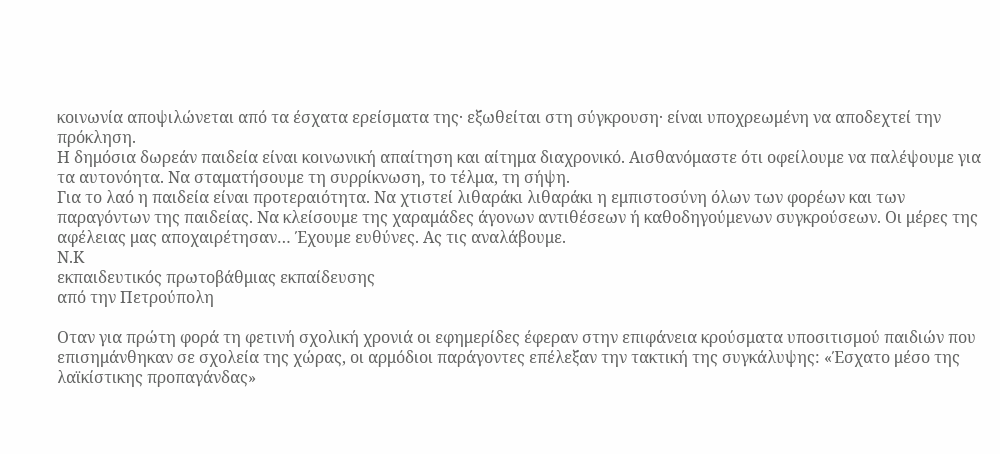κοινωνία αποψιλώνεται από τα έσχατα ερείσματα της· εξωθείται στη σύγκρουση· είναι υποχρεωμένη να αποδεχτεί την πρόκληση.
Η δημόσια δωρεάν παιδεία είναι κοινωνική απαίτηση και αίτημα διαχρονικό. Αισθανόμαστε ότι οφείλουμε να παλέψουμε για τα αυτονόητα. Να σταματήσουμε τη συρρίκνωση, το τέλμα, τη σήψη.
Για το λαό η παιδεία είναι προτεραιότητα. Να χτιστεί λιθαράκι λιθαράκι η εμπιστοσύνη όλων των φορέων και των παραγόντων της παιδείας. Να κλείσουμε της χαραμάδες άγονων αντιθέσεων ή καθοδηγούμενων συγκρούσεων. Οι μέρες της αφέλειας μας αποχαιρέτησαν… Έχουμε ευθύνες. Ας τις αναλάβουμε.
Ν.Κ
εκπαιδευτικός πρωτοβάθμιας εκπαίδευσης
από την Πετρούπολη

Οταν για πρώτη φορά τη φετινή σχολική χρονιά οι εφημερίδες έφεραν στην επιφάνεια κρούσματα υποσιτισμού παιδιών που επισημάνθηκαν σε σχολεία της χώρας, οι αρμόδιοι παράγοντες επέλεξαν την τακτική της συγκάλυψης: «Έσχατο μέσο της λαϊκίστικης προπαγάνδας»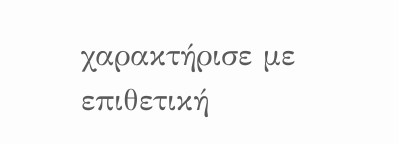χαρακτήρισε με επιθετική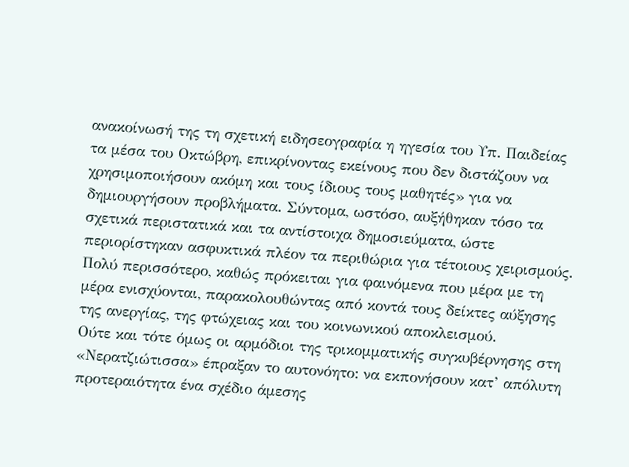ανακοίνωσή της τη σχετική ειδησεογραφία η ηγεσία του Υπ. Παιδείας τα μέσα του Οκτώβρη, επικρίνοντας εκείνους που δεν διστάζουν να χρησιμοποιήσουν ακόμη και τους ίδιους τους μαθητές» για να δημιουργήσουν προβλήματα. Σύντομα, ωστόσο, αυξήθηκαν τόσο τα σχετικά περιστατικά και τα αντίστοιχα δημοσιεύματα, ώστε περιορίστηκαν ασφυκτικά πλέον τα περιθώρια για τέτοιους χειρισμούς. Πολύ περισσότερο, καθώς πρόκειται για φαινόμενα που μέρα με τη μέρα ενισχύονται, παρακολουθώντας από κοντά τους δείκτες αύξησης της ανεργίας, της φτώχειας και του κοινωνικού αποκλεισμού.
Ούτε και τότε όμως οι αρμόδιοι της τρικομματικής συγκυβέρνησης στη «Νερατζιώτισσα» έπραξαν το αυτονόητο: να εκπονήσουν κατ’ απόλυτη προτεραιότητα ένα σχέδιο άμεσης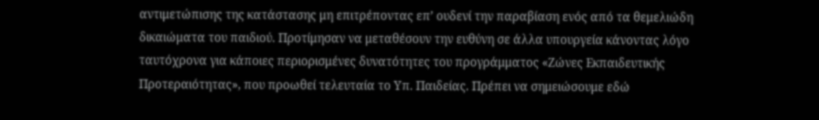αντιμετώπισης της κατάστασης μη επιτρέποντας επ’ ουδενί την παραβίαση ενός από τα θεμελιώδη δικαιώματα του παιδιού. Προτίμησαν να μεταθέσουν την ευθύνη σε άλλα υπουργεία κάνοντας λόγο ταυτόχρονα για κάποιες περιορισμένες δυνατότητες του προγράμματος «Ζώνες Εκπαιδευτικής Προτεραιότητας», που προωθεί τελευταία το Υπ. Παιδείας. Πρέπει να σημειώσουμε εδώ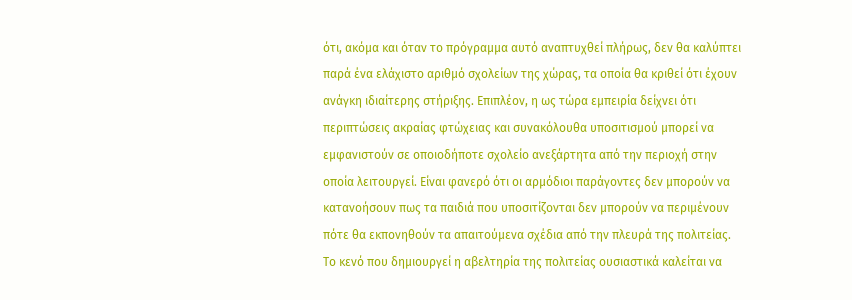ότι, ακόμα και όταν το πρόγραμμα αυτό αναπτυχθεί πλήρως, δεν θα καλύπτει παρά ένα ελάχιστο αριθμό σχολείων της χώρας, τα οποία θα κριθεί ότι έχουν ανάγκη ιδιαίτερης στήριξης. Επιπλέον, η ως τώρα εμπειρία δείχνει ότι περιπτώσεις ακραίας φτώχειας και συνακόλουθα υποσιτισμού μπορεί να εμφανιστούν σε οποιοδήποτε σχολείο ανεξάρτητα από την περιοχή στην οποία λειτουργεί. Είναι φανερό ότι οι αρμόδιοι παράγοντες δεν μπορούν να κατανοήσουν πως τα παιδιά που υποσιτίζονται δεν μπορούν να περιμένουν πότε θα εκπονηθούν τα απαιτούμενα σχέδια από την πλευρά της πολιτείας.
Το κενό που δημιουργεί η αβελτηρία της πολιτείας ουσιαστικά καλείται να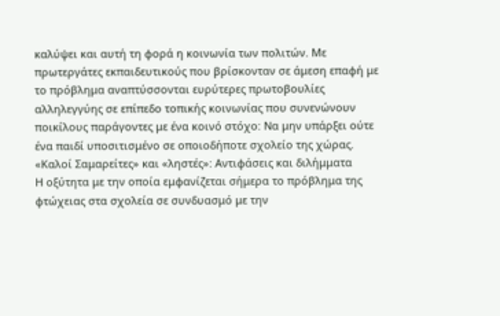καλύψει και αυτή τη φορά η κοινωνία των πολιτών. Με πρωτεργάτες εκπαιδευτικούς που βρίσκονταν σε άμεση επαφή με το πρόβλημα αναπτύσσονται ευρύτερες πρωτοβουλίες αλληλεγγύης σε επίπεδο τοπικής κοινωνίας που συνενώνουν ποικίλους παράγοντες με ένα κοινό στόχο: Να μην υπάρξει ούτε ένα παιδί υποσιτισμένο σε οποιοδήποτε σχολείο της χώρας.
«Καλοί Σαμαρείτες» και «ληστές»: Αντιφάσεις και διλήμματα
Η οξύτητα με την οποία εμφανίζεται σήμερα το πρόβλημα της φτώχειας στα σχολεία σε συνδυασμό με την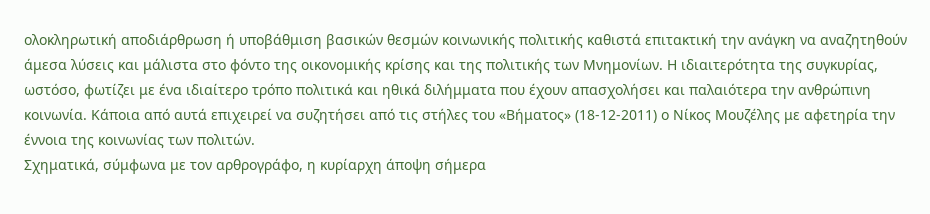ολοκληρωτική αποδιάρθρωση ή υποβάθμιση βασικών θεσμών κοινωνικής πολιτικής καθιστά επιτακτική την ανάγκη να αναζητηθούν άμεσα λύσεις και μάλιστα στο φόντο της οικονομικής κρίσης και της πολιτικής των Μνημονίων. Η ιδιαιτερότητα της συγκυρίας, ωστόσο, φωτίζει με ένα ιδιαίτερο τρόπο πολιτικά και ηθικά διλήμματα που έχουν απασχολήσει και παλαιότερα την ανθρώπινη κοινωνία. Κάποια από αυτά επιχειρεί να συζητήσει από τις στήλες του «Βήματος» (18-12-2011) ο Νίκος Μουζέλης με αφετηρία την έννοια της κοινωνίας των πολιτών.
Σχηματικά, σύμφωνα με τον αρθρογράφο, η κυρίαρχη άποψη σήμερα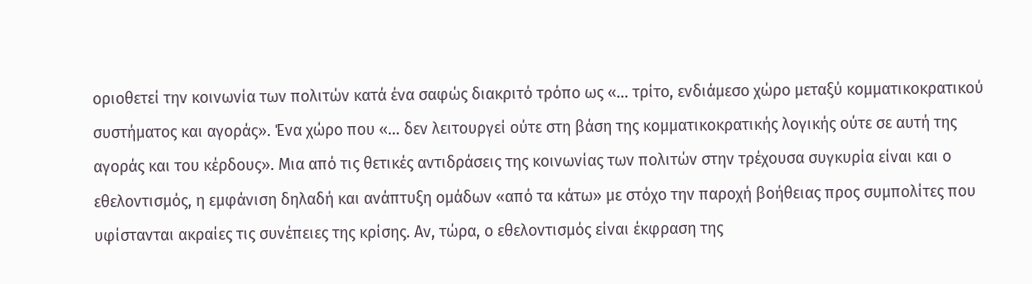οριοθετεί την κοινωνία των πολιτών κατά ένα σαφώς διακριτό τρόπο ως «… τρίτο, ενδιάμεσο χώρο μεταξύ κομματικοκρατικού συστήματος και αγοράς». Ένα χώρο που «… δεν λειτουργεί ούτε στη βάση της κομματικοκρατικής λογικής ούτε σε αυτή της αγοράς και του κέρδους». Μια από τις θετικές αντιδράσεις της κοινωνίας των πολιτών στην τρέχουσα συγκυρία είναι και ο εθελοντισμός, η εμφάνιση δηλαδή και ανάπτυξη ομάδων «από τα κάτω» με στόχο την παροχή βοήθειας προς συμπολίτες που υφίστανται ακραίες τις συνέπειες της κρίσης. Αν, τώρα, ο εθελοντισμός είναι έκφραση της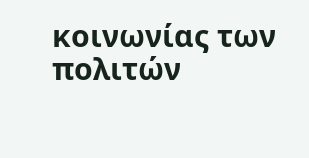κοινωνίας των πολιτών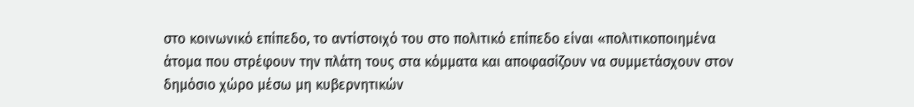στο κοινωνικό επίπεδο, το αντίστοιχό του στο πολιτικό επίπεδο είναι «πολιτικοποιημένα άτομα που στρέφουν την πλάτη τους στα κόμματα και αποφασίζουν να συμμετάσχουν στον δημόσιο χώρο μέσω μη κυβερνητικών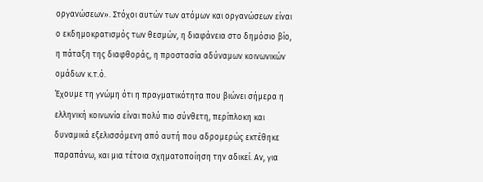οργανώσεων». Στόχοι αυτών των ατόμων και οργανώσεων είναι ο εκδημοκρατισμός των θεσμών, η διαφάνεια στο δημόσιο βίο, η πάταξη της διαφθοράς, η προστασία αδύναμων κοινωνικών ομάδων κ.τ.ό.
Έχουμε τη γνώμη ότι η πραγματικότητα που βιώνει σήμερα η ελληνική κοινωνία είναι πολύ πιο σύνθετη, περίπλοκη και δυναμικά εξελισσόμενη από αυτή που αδρομερώς εκτέθηκε παραπάνω, και μια τέτοια σχηματοποίηση την αδικεί. Αν, για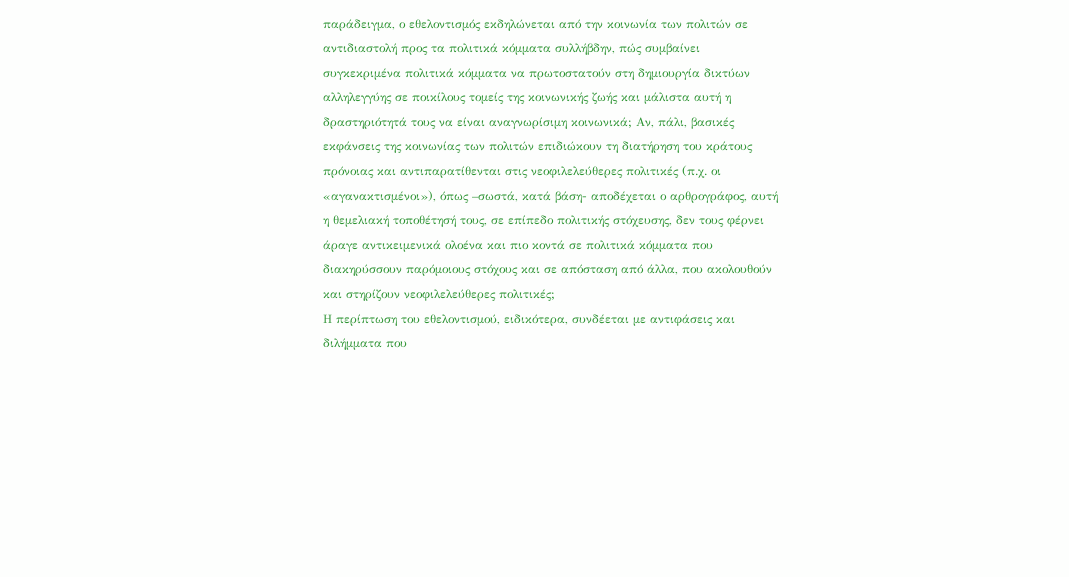παράδειγμα, ο εθελοντισμός εκδηλώνεται από την κοινωνία των πολιτών σε αντιδιαστολή προς τα πολιτικά κόμματα συλλήβδην, πώς συμβαίνει συγκεκριμένα πολιτικά κόμματα να πρωτοστατούν στη δημιουργία δικτύων αλληλεγγύης σε ποικίλους τομείς της κοινωνικής ζωής και μάλιστα αυτή η δραστηριότητά τους να είναι αναγνωρίσιμη κοινωνικά; Αν, πάλι, βασικές εκφάνσεις της κοινωνίας των πολιτών επιδιώκουν τη διατήρηση του κράτους πρόνοιας και αντιπαρατίθενται στις νεοφιλελεύθερες πολιτικές (π.χ. οι «αγανακτισμένοι»), όπως –σωστά, κατά βάση- αποδέχεται ο αρθρογράφος, αυτή η θεμελιακή τοποθέτησή τους, σε επίπεδο πολιτικής στόχευσης, δεν τους φέρνει άραγε αντικειμενικά ολοένα και πιο κοντά σε πολιτικά κόμματα που διακηρύσσουν παρόμοιους στόχους και σε απόσταση από άλλα, που ακολουθούν και στηρίζουν νεοφιλελεύθερες πολιτικές;
Η περίπτωση του εθελοντισμού, ειδικότερα, συνδέεται με αντιφάσεις και διλήμματα που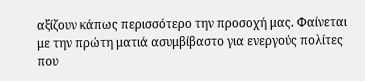αξίζουν κάπως περισσότερο την προσοχή μας. Φαίνεται με την πρώτη ματιά ασυμβίβαστο για ενεργούς πολίτες που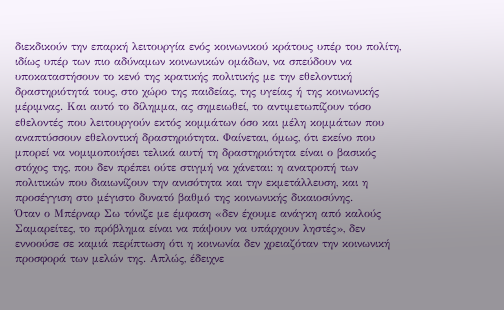διεκδικούν την επαρκή λειτουργία ενός κοινωνικού κράτους υπέρ του πολίτη, ιδίως υπέρ των πιο αδύναμων κοινωνικών ομάδων, να σπεύδουν να υποκαταστήσουν το κενό της κρατικής πολιτικής με την εθελοντική δραστηριότητά τους, στο χώρο της παιδείας, της υγείας ή της κοινωνικής μέριμνας. Και αυτό το δίλημμα, ας σημειωθεί, το αντιμετωπίζουν τόσο εθελοντές που λειτουργούν εκτός κομμάτων όσο και μέλη κομμάτων που αναπτύσσουν εθελοντική δραστηριότητα. Φαίνεται, όμως, ότι εκείνο που μπορεί να νομιμοποιήσει τελικά αυτή τη δραστηριότητα είναι ο βασικός στόχος της, που δεν πρέπει ούτε στιγμή να χάνεται: η ανατροπή των πολιτικών που διαιωνίζουν την ανισότητα και την εκμετάλλευση, και η προσέγγιση στο μέγιστο δυνατό βαθμό της κοινωνικής δικαιοσύνης.
Όταν ο Μπέρναρ Σω τόνιζε με έμφαση «δεν έχουμε ανάγκη από καλούς Σαμαρείτες, το πρόβλημα είναι να πάψουν να υπάρχουν ληστές», δεν εννοούσε σε καμιά περίπτωση ότι η κοινωνία δεν χρειαζόταν την κοινωνική προσφορά των μελών της. Απλώς, έδειχνε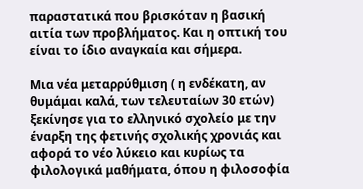παραστατικά που βρισκόταν η βασική αιτία των προβλήματος. Και η οπτική του είναι το ίδιο αναγκαία και σήμερα.

Μια νέα μεταρρύθμιση ( η ενδέκατη, αν θυμάμαι καλά, των τελευταίων 30 ετών) ξεκίνησε για το ελληνικό σχολείο με την έναρξη της φετινής σχολικής χρονιάς και αφορά το νέο λύκειο και κυρίως τα φιλολογικά μαθήματα, όπου η φιλοσοφία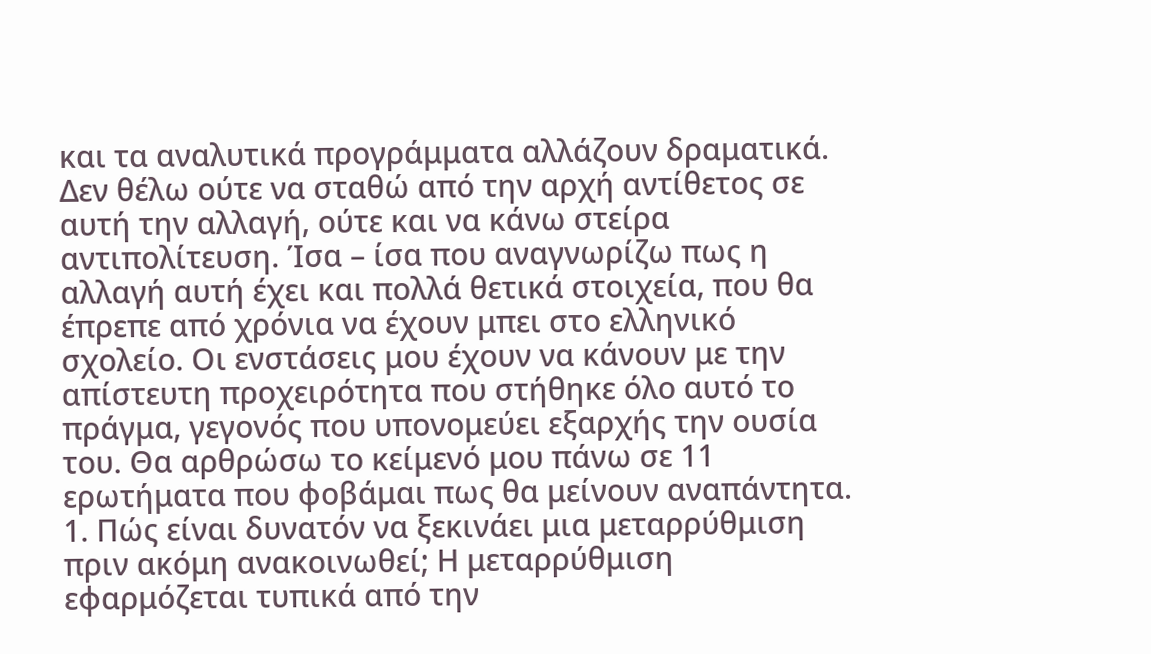και τα αναλυτικά προγράμματα αλλάζουν δραματικά. Δεν θέλω ούτε να σταθώ από την αρχή αντίθετος σε αυτή την αλλαγή, ούτε και να κάνω στείρα αντιπολίτευση. Ίσα – ίσα που αναγνωρίζω πως η αλλαγή αυτή έχει και πολλά θετικά στοιχεία, που θα έπρεπε από χρόνια να έχουν μπει στο ελληνικό σχολείο. Οι ενστάσεις μου έχουν να κάνουν με την απίστευτη προχειρότητα που στήθηκε όλο αυτό το πράγμα, γεγονός που υπονομεύει εξαρχής την ουσία του. Θα αρθρώσω το κείμενό μου πάνω σε 11 ερωτήματα που φοβάμαι πως θα μείνουν αναπάντητα.
1. Πώς είναι δυνατόν να ξεκινάει μια μεταρρύθμιση πριν ακόμη ανακοινωθεί; Η μεταρρύθμιση εφαρμόζεται τυπικά από την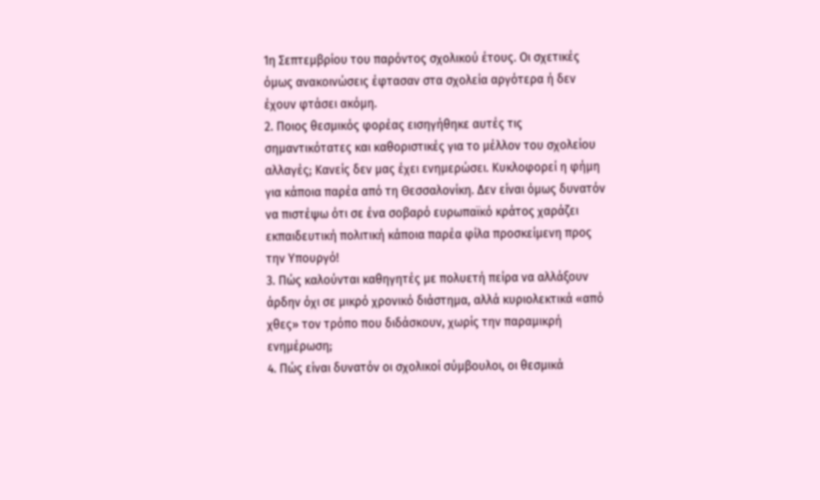1η Σεπτεμβρίου του παρόντος σχολικού έτους. Οι σχετικές όμως ανακοινώσεις έφτασαν στα σχολεία αργότερα ή δεν έχουν φτάσει ακόμη.
2. Ποιος θεσμικός φορέας εισηγήθηκε αυτές τις σημαντικότατες και καθοριστικές για το μέλλον του σχολείου αλλαγές; Κανείς δεν μας έχει ενημερώσει. Κυκλοφορεί η φήμη για κάποια παρέα από τη Θεσσαλονίκη. Δεν είναι όμως δυνατόν να πιστέψω ότι σε ένα σοβαρό ευρωπαϊκό κράτος χαράζει εκπαιδευτική πολιτική κάποια παρέα φίλα προσκείμενη προς την Υπουργό!
3. Πώς καλούνται καθηγητές με πολυετή πείρα να αλλάξουν άρδην όχι σε μικρό χρονικό διάστημα, αλλά κυριολεκτικά «από χθες» τον τρόπο που διδάσκουν, χωρίς την παραμικρή ενημέρωση;
4. Πώς είναι δυνατόν οι σχολικοί σύμβουλοι, οι θεσμικά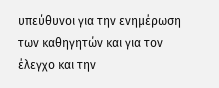υπεύθυνοι για την ενημέρωση των καθηγητών και για τον έλεγχο και την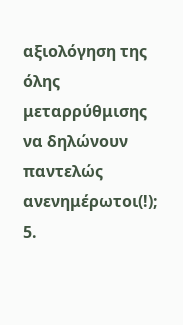αξιολόγηση της όλης μεταρρύθμισης να δηλώνουν παντελώς ανενημέρωτοι(!);
5.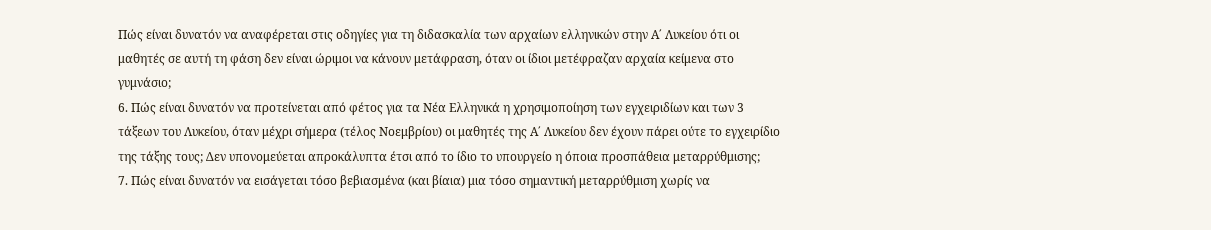Πώς είναι δυνατόν να αναφέρεται στις οδηγίες για τη διδασκαλία των αρχαίων ελληνικών στην Α΄ Λυκείου ότι οι μαθητές σε αυτή τη φάση δεν είναι ώριμοι να κάνουν μετάφραση, όταν οι ίδιοι μετέφραζαν αρχαία κείμενα στο γυμνάσιο;
6. Πώς είναι δυνατόν να προτείνεται από φέτος για τα Νέα Ελληνικά η χρησιμοποίηση των εγχειριδίων και των 3 τάξεων του Λυκείου, όταν μέχρι σήμερα (τέλος Νοεμβρίου) οι μαθητές της Α΄ Λυκείου δεν έχουν πάρει ούτε το εγχειρίδιο της τάξης τους; Δεν υπονομεύεται απροκάλυπτα έτσι από το ίδιο το υπουργείο η όποια προσπάθεια μεταρρύθμισης;
7. Πώς είναι δυνατόν να εισάγεται τόσο βεβιασμένα (και βίαια) μια τόσο σημαντική μεταρρύθμιση χωρίς να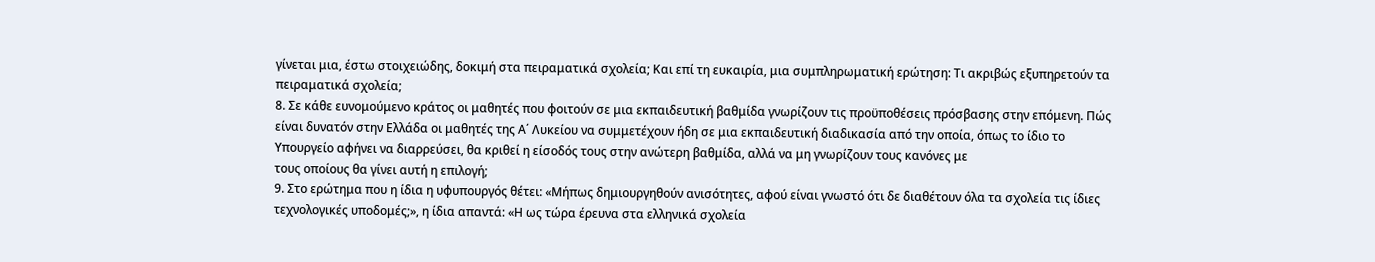γίνεται μια, έστω στοιχειώδης, δοκιμή στα πειραματικά σχολεία; Και επί τη ευκαιρία, μια συμπληρωματική ερώτηση: Τι ακριβώς εξυπηρετούν τα πειραματικά σχολεία;
8. Σε κάθε ευνομούμενο κράτος οι μαθητές που φοιτούν σε μια εκπαιδευτική βαθμίδα γνωρίζουν τις προϋποθέσεις πρόσβασης στην επόμενη. Πώς είναι δυνατόν στην Ελλάδα οι μαθητές της Α΄ Λυκείου να συμμετέχουν ήδη σε μια εκπαιδευτική διαδικασία από την οποία, όπως το ίδιο το Υπουργείο αφήνει να διαρρεύσει, θα κριθεί η είσοδός τους στην ανώτερη βαθμίδα, αλλά να μη γνωρίζουν τους κανόνες με
τους οποίους θα γίνει αυτή η επιλογή;
9. Στο ερώτημα που η ίδια η υφυπουργός θέτει: «Μήπως δημιουργηθούν ανισότητες, αφού είναι γνωστό ότι δε διαθέτουν όλα τα σχολεία τις ίδιες τεχνολογικές υποδομές;», η ίδια απαντά: «Η ως τώρα έρευνα στα ελληνικά σχολεία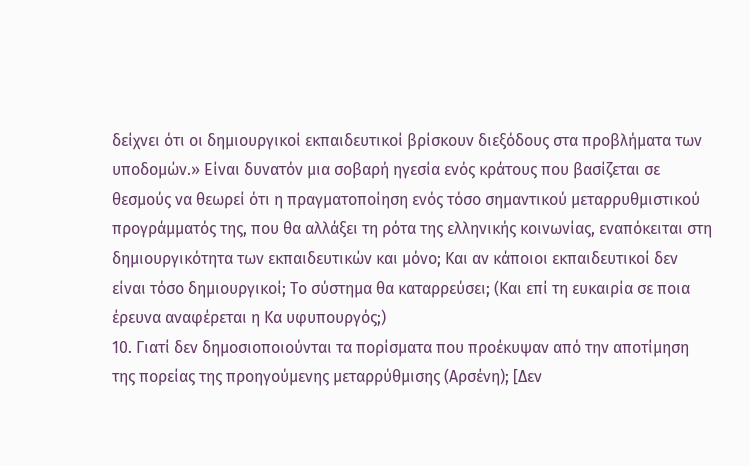δείχνει ότι οι δημιουργικοί εκπαιδευτικοί βρίσκουν διεξόδους στα προβλήματα των υποδομών.» Είναι δυνατόν μια σοβαρή ηγεσία ενός κράτους που βασίζεται σε θεσμούς να θεωρεί ότι η πραγματοποίηση ενός τόσο σημαντικού μεταρρυθμιστικού προγράμματός της, που θα αλλάξει τη ρότα της ελληνικής κοινωνίας, εναπόκειται στη δημιουργικότητα των εκπαιδευτικών και μόνο; Και αν κάποιοι εκπαιδευτικοί δεν είναι τόσο δημιουργικοί; Το σύστημα θα καταρρεύσει; (Και επί τη ευκαιρία σε ποια έρευνα αναφέρεται η Κα υφυπουργός;)
10. Γιατί δεν δημοσιοποιούνται τα πορίσματα που προέκυψαν από την αποτίμηση της πορείας της προηγούμενης μεταρρύθμισης (Αρσένη); [Δεν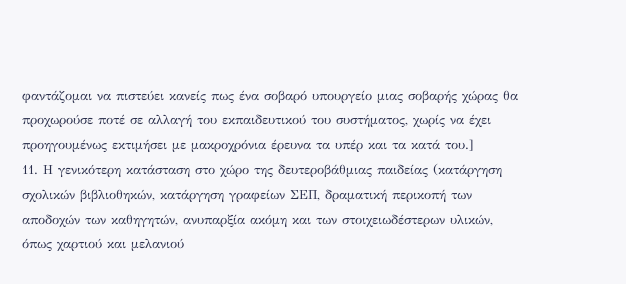φαντάζομαι να πιστεύει κανείς πως ένα σοβαρό υπουργείο μιας σοβαρής χώρας θα προχωρούσε ποτέ σε αλλαγή του εκπαιδευτικού του συστήματος, χωρίς να έχει προηγουμένως εκτιμήσει με μακροχρόνια έρευνα τα υπέρ και τα κατά του.]
11. Η γενικότερη κατάσταση στο χώρο της δευτεροβάθμιας παιδείας (κατάργηση σχολικών βιβλιοθηκών, κατάργηση γραφείων ΣΕΠ, δραματική περικοπή των αποδοχών των καθηγητών, ανυπαρξία ακόμη και των στοιχειωδέστερων υλικών, όπως χαρτιού και μελανιού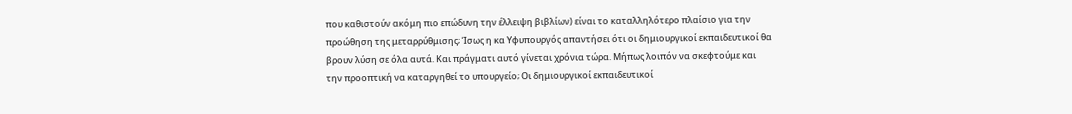που καθιστούν ακόμη πιο επώδυνη την έλλειψη βιβλίων) είναι το καταλληλότερο πλαίσιο για την προώθηση της μεταρρύθμισης; Ίσως η κα Υφυπουργός απαντήσει ότι οι δημιουργικοί εκπαιδευτικοί θα βρουν λύση σε όλα αυτά. Και πράγματι αυτό γίνεται χρόνια τώρα. Μήπως λοιπόν να σκεφτούμε και την προοπτική να καταργηθεί το υπουργείο; Οι δημιουργικοί εκπαιδευτικοί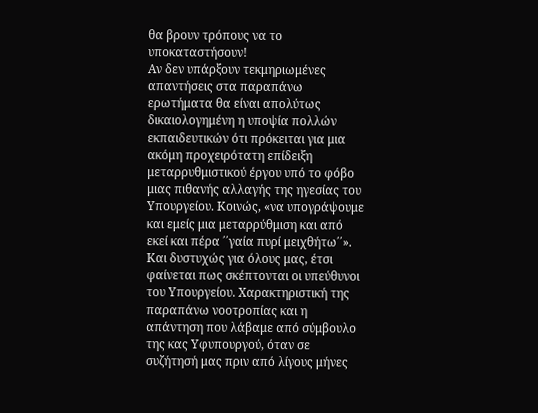θα βρουν τρόπους να το υποκαταστήσουν!
Αν δεν υπάρξουν τεκμηριωμένες απαντήσεις στα παραπάνω ερωτήματα θα είναι απολύτως δικαιολογημένη η υποψία πολλών εκπαιδευτικών ότι πρόκειται για μια ακόμη προχειρότατη επίδειξη μεταρρυθμιστικού έργου υπό το φόβο μιας πιθανής αλλαγής της ηγεσίας του Υπουργείου. Κοινώς, «να υπογράψουμε και εμείς μια μεταρρύθμιση και από εκεί και πέρα ΄΄γαία πυρί μειχθήτω΄΄». Και δυστυχώς για όλους μας, έτσι φαίνεται πως σκέπτονται οι υπεύθυνοι του Υπουργείου. Χαρακτηριστική της παραπάνω νοοτροπίας και η απάντηση που λάβαμε από σύμβουλο της κας Υφυπουργού, όταν σε συζήτησή μας πριν από λίγους μήνες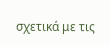σχετικά με τις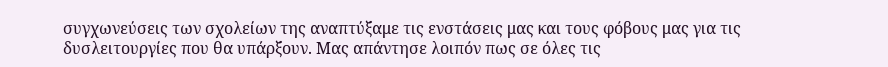συγχωνεύσεις των σχολείων της αναπτύξαμε τις ενστάσεις μας και τους φόβους μας για τις δυσλειτουργίες που θα υπάρξουν. Μας απάντησε λοιπόν πως σε όλες τις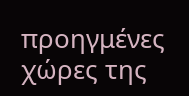προηγμένες χώρες της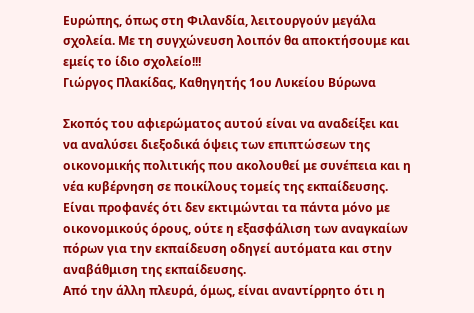Ευρώπης, όπως στη Φιλανδία, λειτουργούν μεγάλα σχολεία. Με τη συγχώνευση λοιπόν θα αποκτήσουμε και εμείς το ίδιο σχολείο!!!
Γιώργος Πλακίδας, Καθηγητής 1ου Λυκείου Βύρωνα

Σκοπός του αφιερώματος αυτού είναι να αναδείξει και να αναλύσει διεξοδικά όψεις των επιπτώσεων της οικονομικής πολιτικής που ακολουθεί με συνέπεια και η νέα κυβέρνηση σε ποικίλους τομείς της εκπαίδευσης.
Είναι προφανές ότι δεν εκτιμώνται τα πάντα μόνο με οικονομικούς όρους, ούτε η εξασφάλιση των αναγκαίων πόρων για την εκπαίδευση οδηγεί αυτόματα και στην αναβάθμιση της εκπαίδευσης.
Από την άλλη πλευρά, όμως, είναι αναντίρρητο ότι η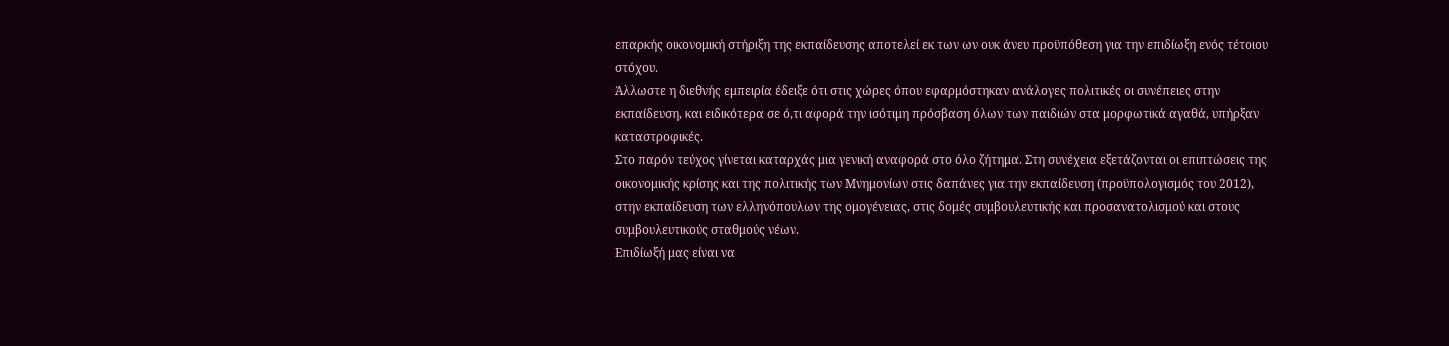επαρκής οικονομική στήριξη της εκπαίδευσης αποτελεί εκ των ων ουκ άνευ προϋπόθεση για την επιδίωξη ενός τέτοιου στόχου.
Άλλωστε η διεθνής εμπειρία έδειξε ότι στις χώρες όπου εφαρμόστηκαν ανάλογες πολιτικές οι συνέπειες στην εκπαίδευση, και ειδικότερα σε ό,τι αφορά την ισότιμη πρόσβαση όλων των παιδιών στα μορφωτικά αγαθά, υπήρξαν καταστροφικές.
Στο παρόν τεύχος γίνεται καταρχάς μια γενική αναφορά στο όλο ζήτημα. Στη συνέχεια εξετάζονται οι επιπτώσεις της οικονομικής κρίσης και της πολιτικής των Μνημονίων στις δαπάνες για την εκπαίδευση (προϋπολογισμός του 2012), στην εκπαίδευση των ελληνόπουλων της ομογένειας, στις δομές συμβουλευτικής και προσανατολισμού και στους συμβουλευτικούς σταθμούς νέων.
Επιδίωξή μας είναι να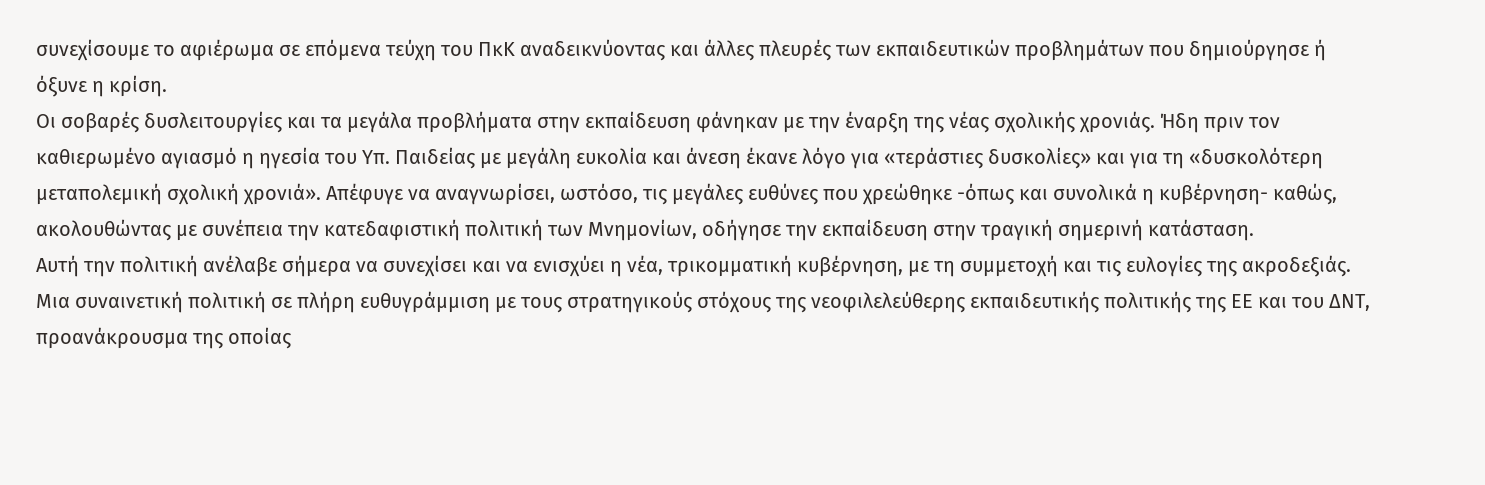συνεχίσουμε το αφιέρωμα σε επόμενα τεύχη του ΠκΚ αναδεικνύοντας και άλλες πλευρές των εκπαιδευτικών προβλημάτων που δημιούργησε ή όξυνε η κρίση.
Οι σοβαρές δυσλειτουργίες και τα μεγάλα προβλήματα στην εκπαίδευση φάνηκαν με την έναρξη της νέας σχολικής χρονιάς. Ήδη πριν τον καθιερωμένο αγιασμό η ηγεσία του Υπ. Παιδείας με μεγάλη ευκολία και άνεση έκανε λόγο για «τεράστιες δυσκολίες» και για τη «δυσκολότερη μεταπολεμική σχολική χρονιά». Απέφυγε να αναγνωρίσει, ωστόσο, τις μεγάλες ευθύνες που χρεώθηκε -όπως και συνολικά η κυβέρνηση- καθώς, ακολουθώντας με συνέπεια την κατεδαφιστική πολιτική των Μνημονίων, οδήγησε την εκπαίδευση στην τραγική σημερινή κατάσταση.
Αυτή την πολιτική ανέλαβε σήμερα να συνεχίσει και να ενισχύει η νέα, τρικομματική κυβέρνηση, με τη συμμετοχή και τις ευλογίες της ακροδεξιάς. Μια συναινετική πολιτική σε πλήρη ευθυγράμμιση με τους στρατηγικούς στόχους της νεοφιλελεύθερης εκπαιδευτικής πολιτικής της ΕΕ και του ΔΝΤ, προανάκρουσμα της οποίας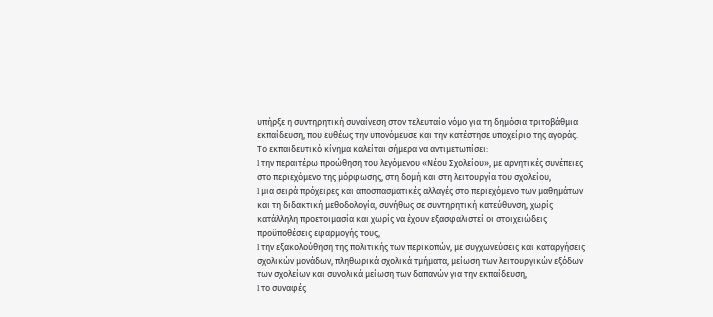υπήρξε η συντηρητική συναίνεση στον τελευταίο νόμο για τη δημόσια τριτοβάθμια εκπαίδευση, που ευθέως την υπονόμευσε και την κατέστησε υποχείριο της αγοράς.
Το εκπαιδευτικό κίνημα καλείται σήμερα να αντιμετωπίσει:
l την περαιτέρω προώθηση του λεγόμενου «Νέου Σχολείου», με αρνητικές συνέπειες στο περιεχόμενο της μόρφωσης, στη δομή και στη λειτουργία του σχολείου,
l μια σειρά πρόχειρες και αποσπασματικές αλλαγές στο περιεχόμενο των μαθημάτων και τη διδακτική μεθοδολογία, συνήθως σε συντηρητική κατεύθυνση, χωρίς κατάλληλη προετοιμασία και χωρίς να έχουν εξασφαλιστεί οι στοιχειώδεις προϋποθέσεις εφαρμογής τους,
l την εξακολούθηση της πολιτικής των περικοπών, με συγχωνεύσεις και καταργήσεις σχολικών μονάδων, πληθωρικά σχολικά τμήματα, μείωση των λειτουργικών εξόδων των σχολείων και συνολικά μείωση των δαπανών για την εκπαίδευση,
l το συναφές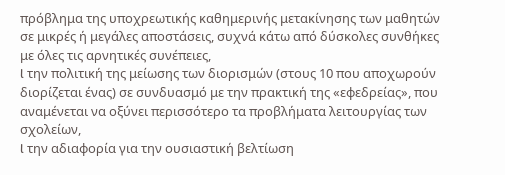πρόβλημα της υποχρεωτικής καθημερινής μετακίνησης των μαθητών σε μικρές ή μεγάλες αποστάσεις, συχνά κάτω από δύσκολες συνθήκες με όλες τις αρνητικές συνέπειες,
l την πολιτική της μείωσης των διορισμών (στους 10 που αποχωρούν διορίζεται ένας) σε συνδυασμό με την πρακτική της «εφεδρείας», που αναμένεται να οξύνει περισσότερο τα προβλήματα λειτουργίας των σχολείων,
l την αδιαφορία για την ουσιαστική βελτίωση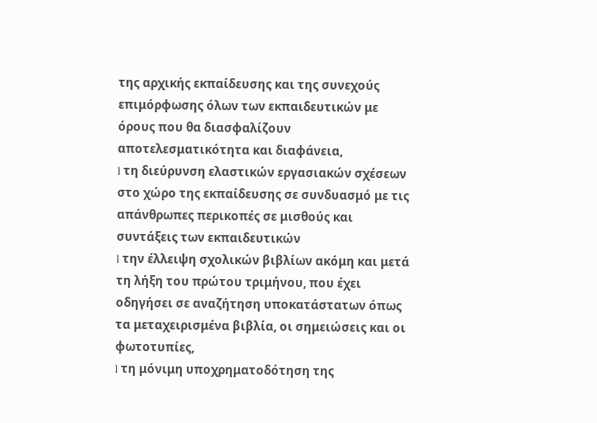της αρχικής εκπαίδευσης και της συνεχούς επιμόρφωσης όλων των εκπαιδευτικών με όρους που θα διασφαλίζουν αποτελεσματικότητα και διαφάνεια,
l τη διεύρυνση ελαστικών εργασιακών σχέσεων στο χώρο της εκπαίδευσης σε συνδυασμό με τις απάνθρωπες περικοπές σε μισθούς και συντάξεις των εκπαιδευτικών
l την έλλειψη σχολικών βιβλίων ακόμη και μετά τη λήξη του πρώτου τριμήνου, που έχει οδηγήσει σε αναζήτηση υποκατάστατων όπως τα μεταχειρισμένα βιβλία, οι σημειώσεις και οι φωτοτυπίες,
l τη μόνιμη υποχρηματοδότηση της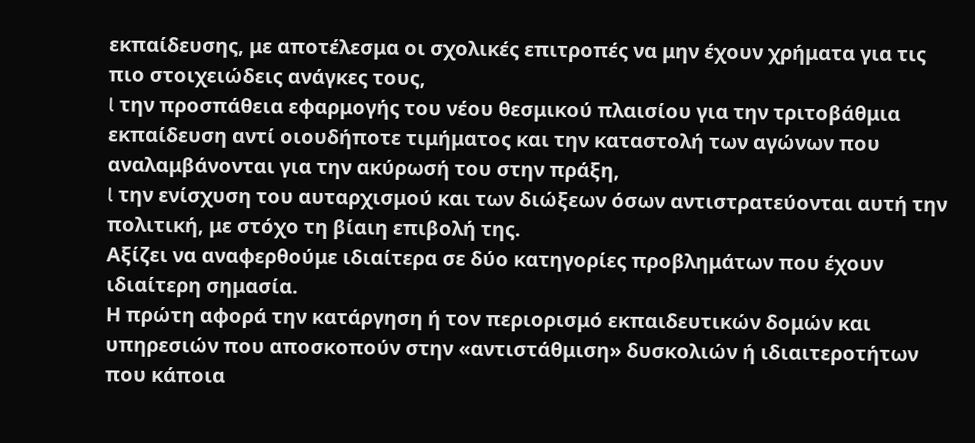εκπαίδευσης, με αποτέλεσμα οι σχολικές επιτροπές να μην έχουν χρήματα για τις πιο στοιχειώδεις ανάγκες τους,
l την προσπάθεια εφαρμογής του νέου θεσμικού πλαισίου για την τριτοβάθμια εκπαίδευση αντί οιουδήποτε τιμήματος και την καταστολή των αγώνων που αναλαμβάνονται για την ακύρωσή του στην πράξη,
l την ενίσχυση του αυταρχισμού και των διώξεων όσων αντιστρατεύονται αυτή την πολιτική, με στόχο τη βίαιη επιβολή της.
Αξίζει να αναφερθούμε ιδιαίτερα σε δύο κατηγορίες προβλημάτων που έχουν ιδιαίτερη σημασία.
Η πρώτη αφορά την κατάργηση ή τον περιορισμό εκπαιδευτικών δομών και υπηρεσιών που αποσκοπούν στην «αντιστάθμιση» δυσκολιών ή ιδιαιτεροτήτων που κάποια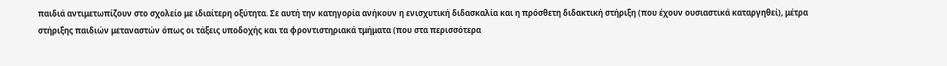παιδιά αντιμετωπίζουν στο σχολείο με ιδιαίτερη οξύτητα. Σε αυτή την κατηγορία ανήκουν η ενισχυτική διδασκαλία και η πρόσθετη διδακτική στήριξη (που έχουν ουσιαστικά καταργηθεί), μέτρα στήριξης παιδιών μεταναστών όπως οι τάξεις υποδοχής και τα φροντιστηριακά τμήματα (που στα περισσότερα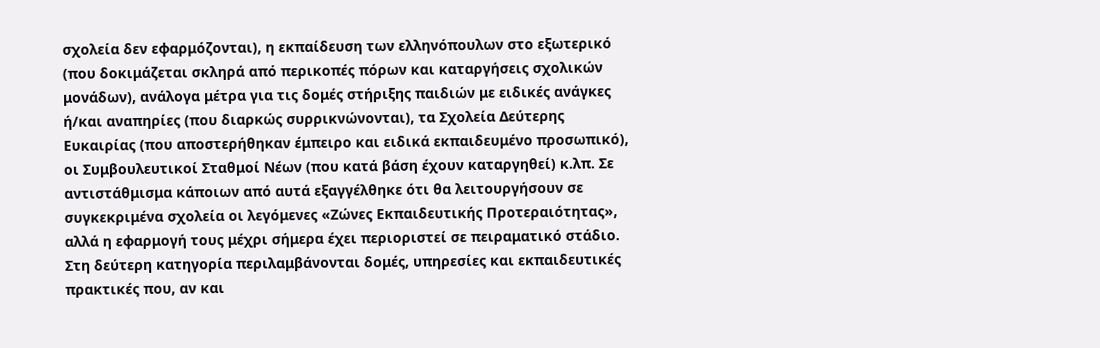σχολεία δεν εφαρμόζονται), η εκπαίδευση των ελληνόπουλων στο εξωτερικό (που δοκιμάζεται σκληρά από περικοπές πόρων και καταργήσεις σχολικών μονάδων), ανάλογα μέτρα για τις δομές στήριξης παιδιών με ειδικές ανάγκες ή/και αναπηρίες (που διαρκώς συρρικνώνονται), τα Σχολεία Δεύτερης Ευκαιρίας (που αποστερήθηκαν έμπειρο και ειδικά εκπαιδευμένο προσωπικό), οι Συμβουλευτικοί Σταθμοί Νέων (που κατά βάση έχουν καταργηθεί) κ.λπ. Σε αντιστάθμισμα κάποιων από αυτά εξαγγέλθηκε ότι θα λειτουργήσουν σε συγκεκριμένα σχολεία οι λεγόμενες «Ζώνες Εκπαιδευτικής Προτεραιότητας», αλλά η εφαρμογή τους μέχρι σήμερα έχει περιοριστεί σε πειραματικό στάδιο.
Στη δεύτερη κατηγορία περιλαμβάνονται δομές, υπηρεσίες και εκπαιδευτικές πρακτικές που, αν και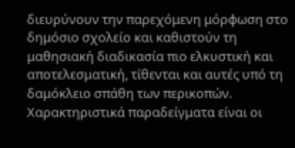διευρύνουν την παρεχόμενη μόρφωση στο δημόσιο σχολείο και καθιστούν τη μαθησιακή διαδικασία πιο ελκυστική και αποτελεσματική, τίθενται και αυτές υπό τη δαμόκλειο σπάθη των περικοπών. Χαρακτηριστικά παραδείγματα είναι οι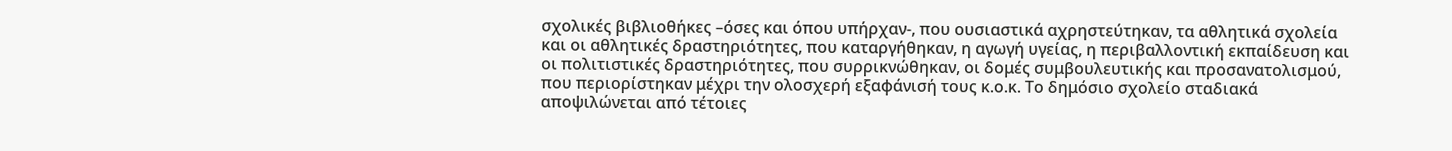σχολικές βιβλιοθήκες –όσες και όπου υπήρχαν-, που ουσιαστικά αχρηστεύτηκαν, τα αθλητικά σχολεία και οι αθλητικές δραστηριότητες, που καταργήθηκαν, η αγωγή υγείας, η περιβαλλοντική εκπαίδευση και οι πολιτιστικές δραστηριότητες, που συρρικνώθηκαν, οι δομές συμβουλευτικής και προσανατολισμού, που περιορίστηκαν μέχρι την ολοσχερή εξαφάνισή τους κ.ο.κ. Το δημόσιο σχολείο σταδιακά αποψιλώνεται από τέτοιες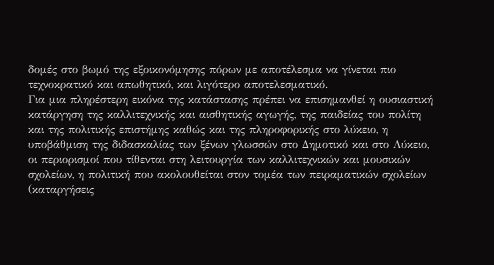δομές στο βωμό της εξοικονόμησης πόρων με αποτέλεσμα να γίνεται πιο τεχνοκρατικό και απωθητικό, και λιγότερο αποτελεσματικό.
Για μια πληρέστερη εικόνα της κατάστασης πρέπει να επισημανθεί η ουσιαστική κατάργηση της καλλιτεχνικής και αισθητικής αγωγής, της παιδείας του πολίτη και της πολιτικής επιστήμης καθώς και της πληροφορικής στο λύκειο, η υποβάθμιση της διδασκαλίας των ξένων γλωσσών στο Δημοτικό και στο Λύκειο, οι περιορισμοί που τίθενται στη λειτουργία των καλλιτεχνικών και μουσικών σχολείων, η πολιτική που ακολουθείται στον τομέα των πειραματικών σχολείων (καταργήσεις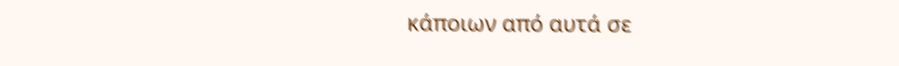κάποιων από αυτά σε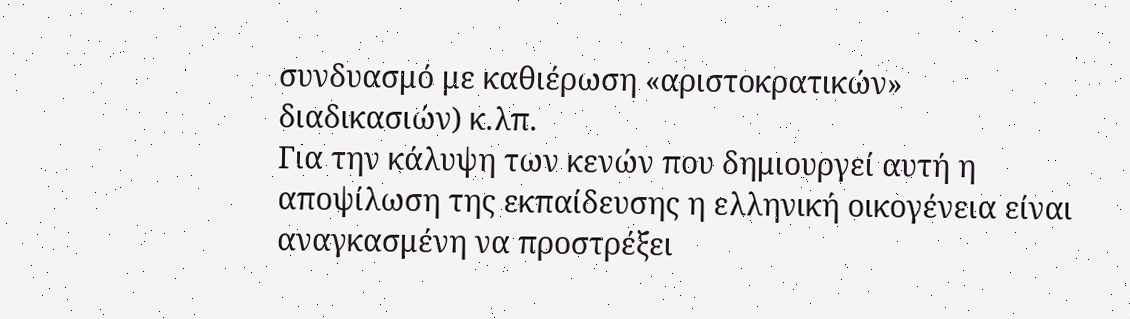συνδυασμό με καθιέρωση «αριστοκρατικών» διαδικασιών) κ.λπ.
Για την κάλυψη των κενών που δημιουργεί αυτή η αποψίλωση της εκπαίδευσης η ελληνική οικογένεια είναι αναγκασμένη να προστρέξει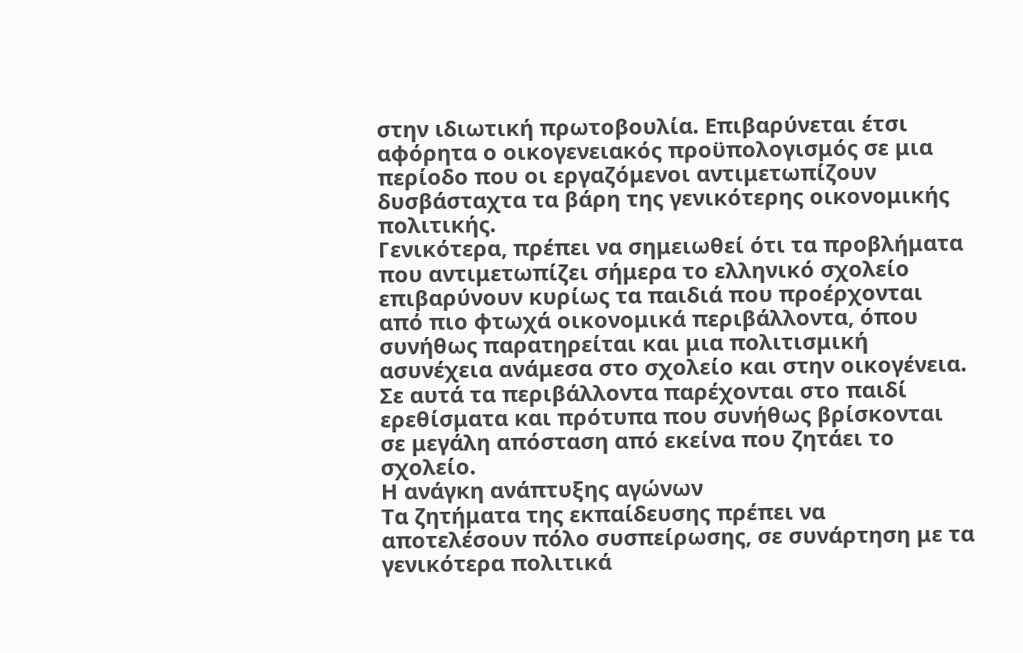στην ιδιωτική πρωτοβουλία. Επιβαρύνεται έτσι αφόρητα ο οικογενειακός προϋπολογισμός σε μια περίοδο που οι εργαζόμενοι αντιμετωπίζουν δυσβάσταχτα τα βάρη της γενικότερης οικονομικής πολιτικής.
Γενικότερα, πρέπει να σημειωθεί ότι τα προβλήματα που αντιμετωπίζει σήμερα το ελληνικό σχολείο επιβαρύνουν κυρίως τα παιδιά που προέρχονται από πιο φτωχά οικονομικά περιβάλλοντα, όπου συνήθως παρατηρείται και μια πολιτισμική ασυνέχεια ανάμεσα στο σχολείο και στην οικογένεια. Σε αυτά τα περιβάλλοντα παρέχονται στο παιδί ερεθίσματα και πρότυπα που συνήθως βρίσκονται σε μεγάλη απόσταση από εκείνα που ζητάει το σχολείο.
Η ανάγκη ανάπτυξης αγώνων
Τα ζητήματα της εκπαίδευσης πρέπει να αποτελέσουν πόλο συσπείρωσης, σε συνάρτηση με τα γενικότερα πολιτικά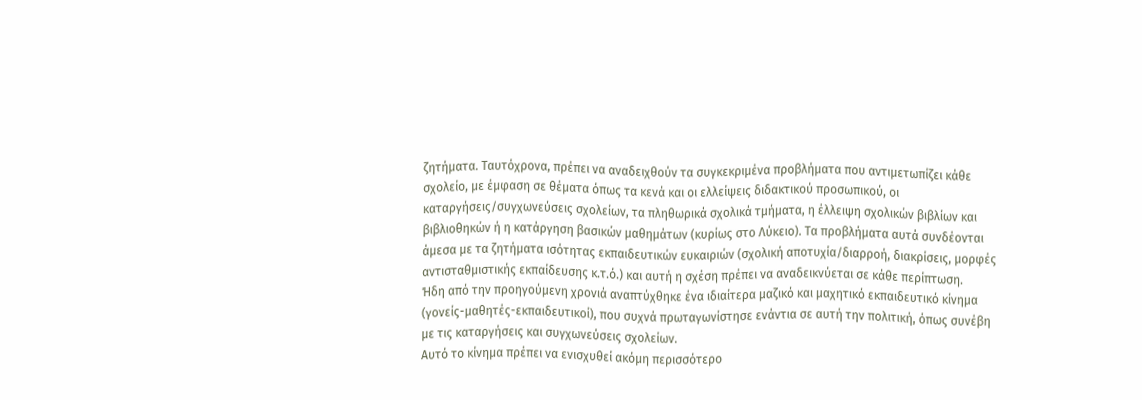ζητήματα. Ταυτόχρονα, πρέπει να αναδειχθούν τα συγκεκριμένα προβλήματα που αντιμετωπίζει κάθε σχολείο, με έμφαση σε θέματα όπως τα κενά και οι ελλείψεις διδακτικού προσωπικού, οι καταργήσεις/συγχωνεύσεις σχολείων, τα πληθωρικά σχολικά τμήματα, η έλλειψη σχολικών βιβλίων και βιβλιοθηκών ή η κατάργηση βασικών μαθημάτων (κυρίως στο Λύκειο). Τα προβλήματα αυτά συνδέονται άμεσα με τα ζητήματα ισότητας εκπαιδευτικών ευκαιριών (σχολική αποτυχία/διαρροή, διακρίσεις, μορφές αντισταθμιστικής εκπαίδευσης κ.τ.ό.) και αυτή η σχέση πρέπει να αναδεικνύεται σε κάθε περίπτωση.
Ήδη από την προηγούμενη χρονιά αναπτύχθηκε ένα ιδιαίτερα μαζικό και μαχητικό εκπαιδευτικό κίνημα (γονείς-μαθητές-εκπαιδευτικοί), που συχνά πρωταγωνίστησε ενάντια σε αυτή την πολιτική, όπως συνέβη με τις καταργήσεις και συγχωνεύσεις σχολείων.
Αυτό το κίνημα πρέπει να ενισχυθεί ακόμη περισσότερο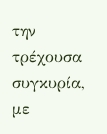την τρέχουσα συγκυρία, με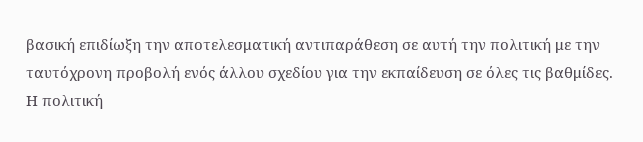βασική επιδίωξη την αποτελεσματική αντιπαράθεση σε αυτή την πολιτική με την ταυτόχρονη προβολή ενός άλλου σχεδίου για την εκπαίδευση σε όλες τις βαθμίδες.
Η πολιτική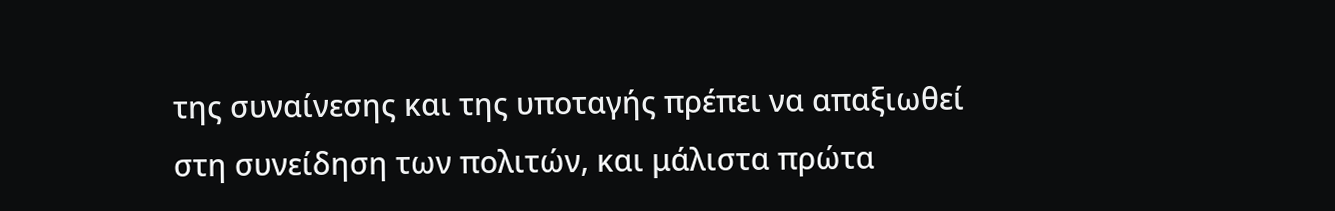της συναίνεσης και της υποταγής πρέπει να απαξιωθεί στη συνείδηση των πολιτών, και μάλιστα πρώτα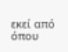εκεί από όπου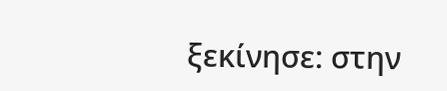ξεκίνησε: στην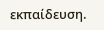εκπαίδευση.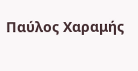Παύλος Χαραμής